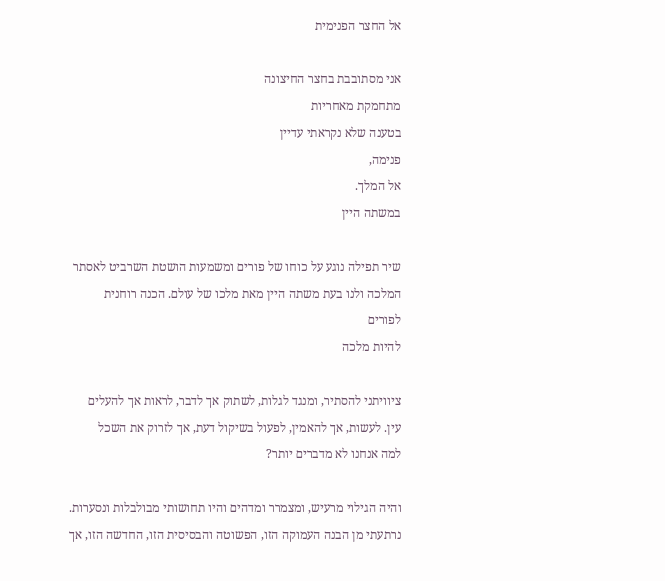אל החצר הפנימית

אני מסתובבת בחצר החיצונה
מתחמקת מאחריות
בטענה שלא נקראתי עדיין
פנימה,
אל המלך.
במשתה היין

שיר תפילה נוגע על כוחו של פורים ומשמעות הושטת השרביט לאסתר המלכה ולנו בעת משתה היין מאת מלכו של עולם. הכנה רוחנית לפורים
להיות מלכה

ציוויתני להסתיר, ומנגד לגלות, לשתוק אך לדבר, לראות אך להעלים עין. לעשות, אך להאמין, לפעול בשיקול דעת, אך לזרוק את השכל
למה אנחנו לא מדברים יותר?

והיה הגילוי מרעיש, ומצמרר ומדהים והיו תחושותי מבולבלות ונסערות. נרתעתי מן הבנה העמוקה הזו, הפשוטה והבסיסית הזו, החדשה הזו, אך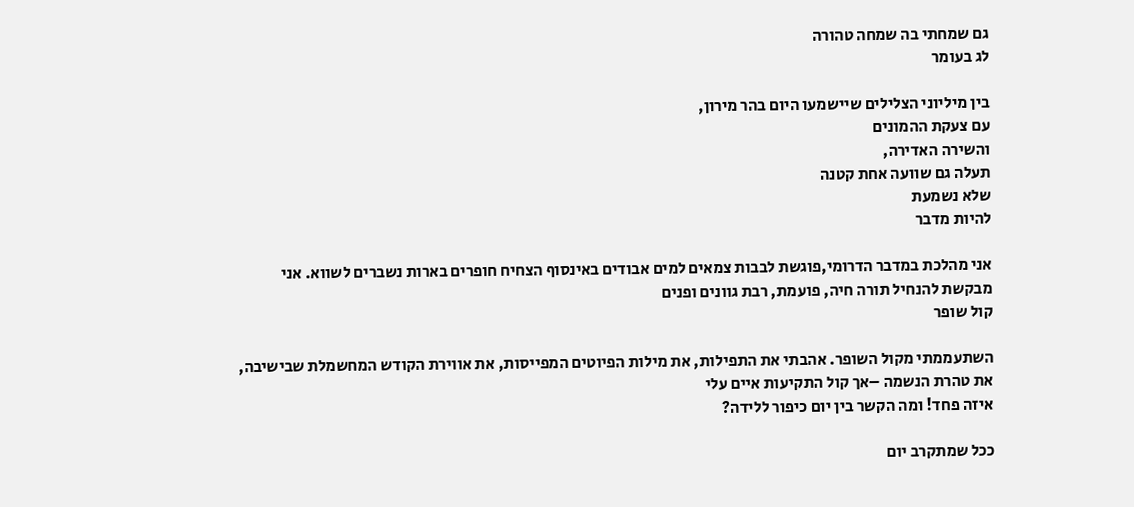גם שמחתי בה שמחה טהורה
לג בעומר

בין מיליוני הצלילים שיישמעו היום בהר מירון,
עם צעקת ההמונים
והשירה האדירה,
תעלה גם שוועה אחת קטנה
שלא נשמעת
להיות מדבר

אני מהלכת במדבר הדרומי,פוגשת לבבות צמאים למים אבודים באינסוף הצחיח חופרים בארות נשברים לשווא. אני מבקשת להנחיל תורה חיה, פועמת, רבת גוונים ופנים
קול שופר

השתעממתי מקול השופר. אהבתי את התפילות, את מילות הפיוטים המפייסות, את אווירת הקודש המחשמלת שבישיבה, את טהרת הנשמה –אך קול התקיעות איים עלי
איזה פחד! ומה הקשר בין יום כיפור ללידה?

ככל שמתקרב יום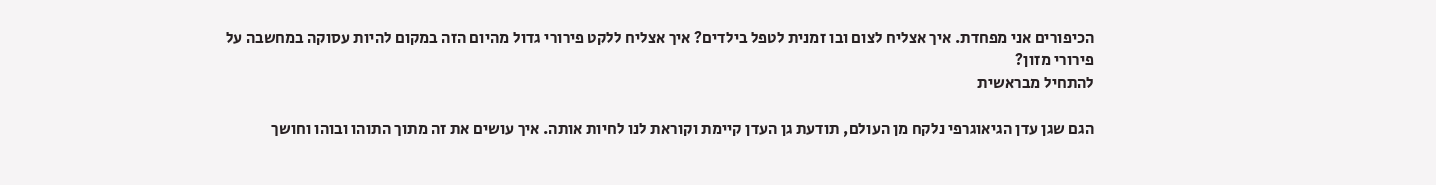הכיפורים אני מפחדת. איך אצליח לצום ובו זמנית לטפל בילדים? איך אצליח ללקט פירורי גדול מהיום הזה במקום להיות עסוקה במחשבה על פירורי מזון?
להתחיל מבראשית

הגם שגן עדן הגיאוגרפי נלקח מן העולם, תודעת גן העדן קיימת וקוראת לנו לחיות אותה. איך עושים את זה מתוך התוהו ובוהו וחושך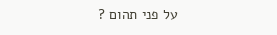על פני תהום ?